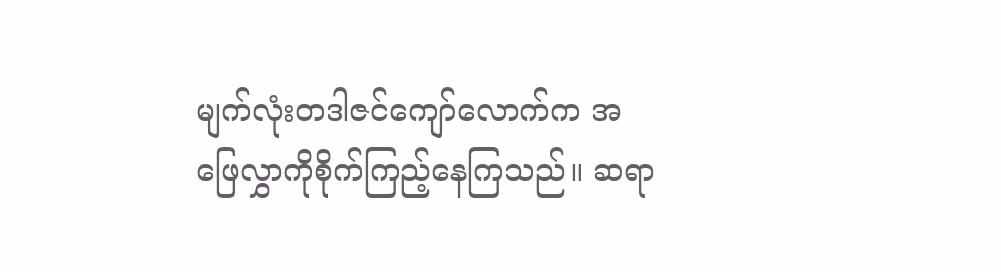မျက်လုံးတဒါဇင်ကျော်လောက်က အဖြေလွှာကိုစိုက်ကြည့်နေကြသည်။ ဆရာ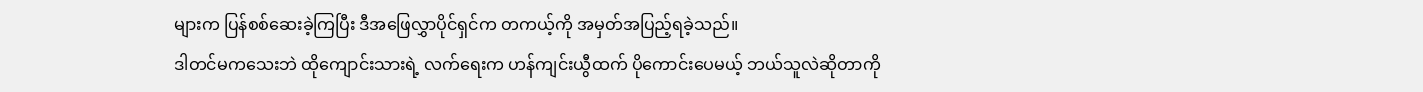များက ပြန်စစ်ဆေးခဲ့ကြပြီး ဒီအဖြေလွှာပိုင်ရှင်က တကယ့်ကို အမှတ်အပြည့်ရခဲ့သည်။
ဒါတင်မကသေးဘဲ ထိုကျောင်းသားရဲ့ လက်ရေးက ဟန်ကျင်းယွီထက် ပိုကောင်းပေမယ့် ဘယ်သူလဲဆိုတာကို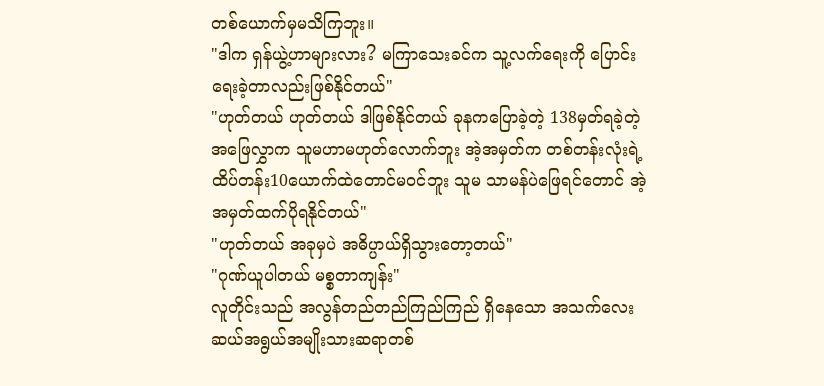တစ်ယောက်မှမသိကြဘူး။
"ဒါက ရှန်ယွဲ့ဟာများလား? မကြာသေးခင်က သူ့လက်ရေးကို ပြောင်းရေးခဲ့တာလည်းဖြစ်နိုင်တယ်"
"ဟုတ်တယ် ဟုတ်တယ် ဒါဖြစ်နိုင်တယ် ခုနကပြောခဲ့တဲ့ 138မှတ်ရခဲ့တဲ့ အဖြေလွှာက သူမဟာမဟုတ်လောက်ဘူး အဲ့အမှတ်က တစ်တန်းလုံးရဲ့ ထိပ်တန်း10ယောက်ထဲတောင်မဝင်ဘူး သူမ သာမန်ပဲဖြေရင်တောင် အဲ့အမှတ်ထက်ပိုရနိုင်တယ်"
"ဟုတ်တယ် အခုမှပဲ အဓိပ္ပာယ်ရှိသွားတော့တယ်"
"ဂုဏ်ယူပါတယ် မစ္စတာကျန်း"
လူတိုင်းသည် အလွန်တည်တည်ကြည်ကြည် ရှိနေသော အသက်လေးဆယ်အရွယ်အမျိုးသားဆရာတစ်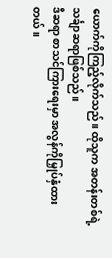ယောက်ကိုကြည့်လိုက်သည်။ ထိုသူက အတန်းတစ်ရဲ့ သင်္ချာဆရာဖြစ်သည်။
ဒီဆရာ စာသင်ကြားရေးမှာ အလွန်ကိုမြှုပ်နှံထားတယ်။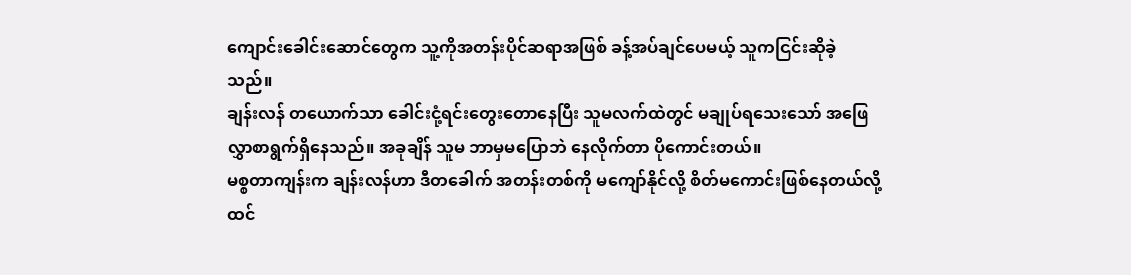ကျောင်းခေါင်းဆောင်တွေက သူ့ကိုအတန်းပိုင်ဆရာအဖြစ် ခန့်အပ်ချင်ပေမယ့် သူကငြင်းဆိုခဲ့သည်။
ချန်းလန် တယောက်သာ ခေါင်းငုံ့ရင်းတွေးတောနေပြီး သူမလက်ထဲတွင် မချုပ်ရသေးသော် အဖြေလွှာစာရွက်ရှိနေသည်။ အခုချိန် သူမ ဘာမှမပြောဘဲ နေလိုက်တာ ပိုကောင်းတယ်။
မစ္စတာကျန်းက ချန်းလန်ဟာ ဒီတခေါက် အတန်းတစ်ကို မကျော်နိုင်လို့ စိတ်မကောင်းဖြစ်နေတယ်လို့ ထင်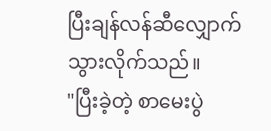ပြီးချန်လန်ဆီလျှောက်သွားလိုက်သည်။
"ပြီးခဲ့တဲ့ စာမေးပွဲ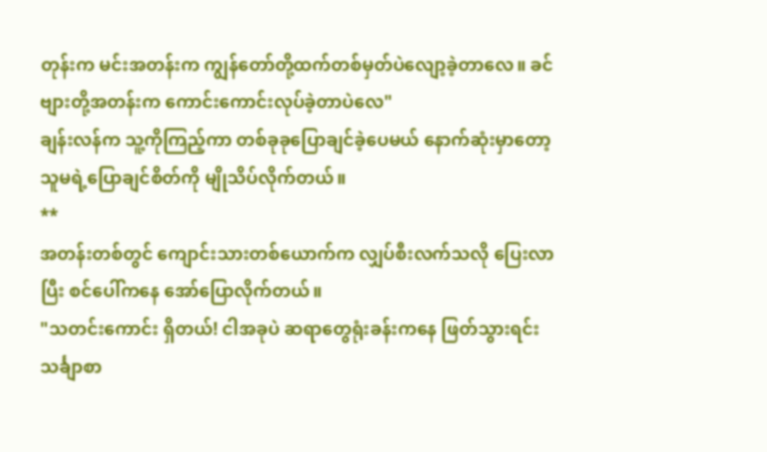တုန်းက မင်းအတန်းက ကျွန်တော်တို့ထက်တစ်မှတ်ပဲလျော့ခဲ့တာလေ။ ခင်ဗျားတို့အတန်းက ကောင်းကောင်းလုပ်ခဲ့တာပဲလေ"
ချန်းလန်က သူ့ကိုကြည့်ကာ တစ်ခုခုပြောချင်ခဲ့ပေမယ် နောက်ဆုံးမှာတော့ သူမရဲ့ပြောချင်စိတ်ကို မျိုသိပ်လိုက်တယ်။
**
အတန်းတစ်တွင် ကျောင်းသားတစ်ယောက်က လျှပ်စီးလက်သလို ပြေးလာပြီး စင်ပေါ်ကနေ အော်ပြောလိုက်တယ်။
"သတင်းကောင်း ရှိတယ်! ငါအခုပဲ ဆရာတွေရုံးခန်းကနေ ဖြတ်သွားရင်း သင်္ချာစာ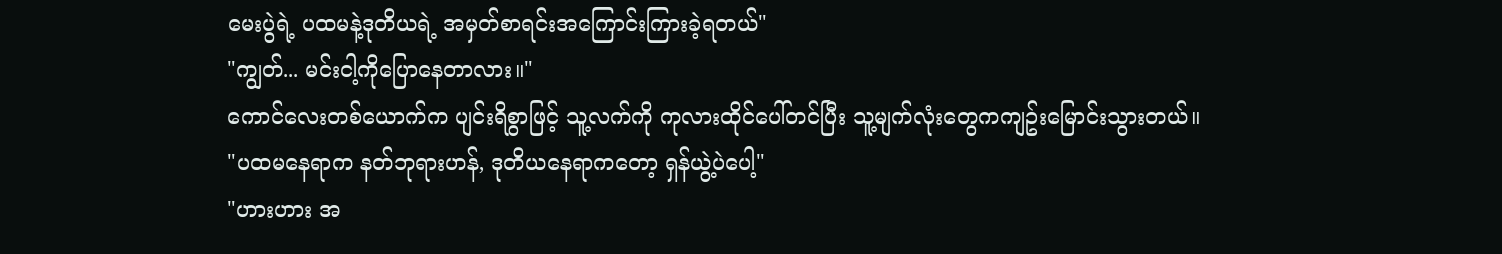မေးပွဲရဲ့ ပထမနဲ့ဒုတိယရဲ့ အမှတ်စာရင်းအကြောင်းကြားခဲ့ရတယ်"
"ကျွတ်... မင်းငါ့ကိုပြောနေတာလား။"
ကောင်လေးတစ်ယောက်က ပျင်းရိစွာဖြင့် သူ့လက်ကို ကုလားထိုင်ပေါ်တင်ပြီး သူ့မျက်လုံးတွေကကျဥ်းမြောင်းသွားတယ်။
"ပထမနေရာက နတ်ဘုရားဟန်, ဒုတိယနေရာကတော့ ရှန်ယွဲ့ပဲပေါ့"
"ဟားဟား အ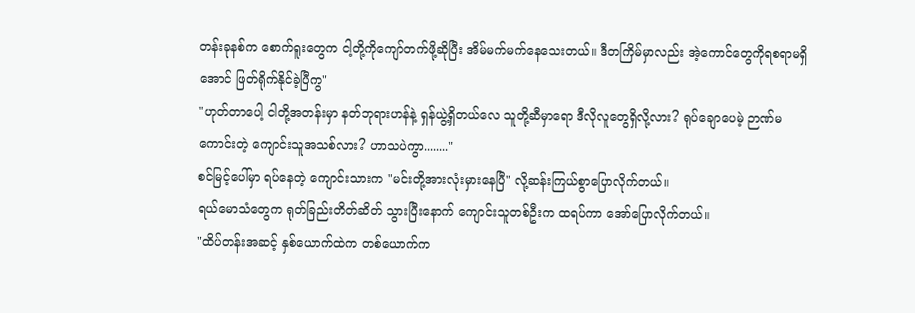တန်းခုနစ်က စောက်ရူးတွေက ငါ့တို့ကိုကျော်တက်ဖို့ဆိုပြီး အိမ်မက်မက်နေသေးတယ်။ ဒီတကြိမ်မှာလည်း အဲ့ကောင်တွေကိုရစရာမရှိအောင် ဖြတ်ရိုက်နိုင်ခဲ့ပြီကွ"
"ဟုတ်တာပေါ့ ငါတို့အတန်းမှာ နတ်ဘုရားဟန်နဲ့ ရှန်ယွဲ့ရှိတယ်လေ သူတို့ဆီမှာရော ဒီလိုလူတွေရှိလို့လား? ရုပ်ချောပေမဲ့ ဉာဏ်မကောင်းတဲ့ ကျောင်းသူအသစ်လား? ဟာသပဲကွာ........"
စင်မြင့်ပေါ်မှာ ရပ်နေတဲ့ ကျောင်းသားက "မင်းတို့အားလုံးမှားနေပြီ" လို့ဆန်းကြယ်စွာပြောလိုက်တယ်။
ရယ်မောသံတွေက ရုတ်ခြည်းတိတ်ဆိတ် သွားပြီးနောက် ကျောင်းသူတစ်ဦးက ထရပ်ကာ အော်ပြောလိုက်တယ်။
"ထိပ်တန်းအဆင့် နှစ်ယောက်ထဲက တစ်ယောက်က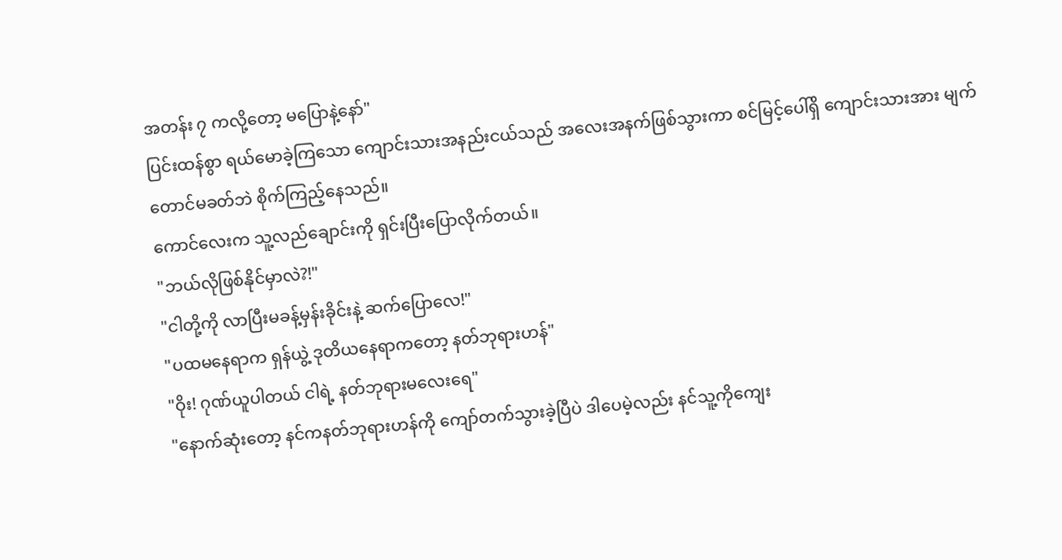အတန်း ၇ ကလို့တော့ မပြောနဲ့နော်"
ပြင်းထန်စွာ ရယ်မောခဲ့ကြသော ကျောင်းသားအနည်းငယ်သည် အလေးအနက်ဖြစ်သွားကာ စင်မြင့်ပေါ်ရှိ ကျောင်းသားအား မျက်တောင်မခတ်ဘဲ စိုက်ကြည့်နေသည်။
ကောင်လေးက သူ့လည်ချောင်းကို ရှင်းပြီးပြောလိုက်တယ်။
"ဘယ်လိုဖြစ်နိုင်မှာလဲ?!"
"ငါတို့ကို လာပြီးမခန့်မှန်းခိုင်းနဲ့ ဆက်ပြောလေ!"
"ပထမနေရာက ရှန်ယွဲ့ ဒုတိယနေရာကတော့ နတ်ဘုရားဟန်"
"ဝိုး! ဂုဏ်ယူပါတယ် ငါရဲ့ နတ်ဘုရားမလေးရေ"
"နောက်ဆုံးတော့ နင်ကနတ်ဘုရားဟန်ကို ကျော်တက်သွားခဲ့ပြီပဲ ဒါပေမဲ့လည်း နင်သူ့ကိုကျေး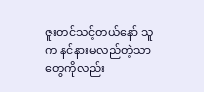ဇူးတင်သင့်တယ်နော် သူက နင်နားမလည်တဲ့သာတွေကိုလည်း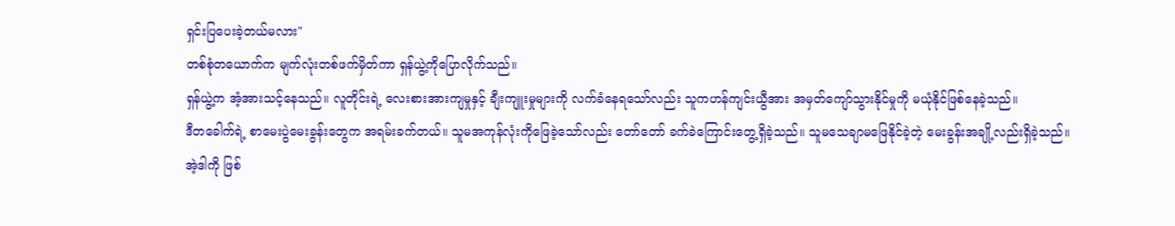ရှင်းပြပေးခဲ့တယ်မလား"
တစ်စုံတယောက်က မျက်လုံးတစ်ဖက်မှိတ်ကာ ရှန်ယွဲ့ကိုပြောလိုက်သည်။
ရှန်ယွဲ့က အံ့အားသင့်နေသည်။ လူတိုင်းရဲ့ လေးစားအားကျမှုနှင့် ချီးကျူးမှုများကို လက်ခံနေရသော်လည်း သူကဟန်ကျင်းယွီအား အမှတ်ကျော်သွားနိုင်မှုကို မယုံနိုင်ဖြစ်နေခဲ့သည်။
ဒီတခေါက်ရဲ့ စာမေးပွဲမေးခွန်းတွေက အရမ်းခက်တယ်။ သူမအကုန်လုံးကိုဖြေခဲ့သော်လည်း တော်တော် ခက်ခဲကြောင်းတွေ့ရှိခဲ့သည်။ သူမသေချာမဖြေနိုင်ခဲ့တဲ့ မေးခွန်းအချို့လည်းရှိခဲ့သည်။
အဲ့ဒါကို ဖြစ်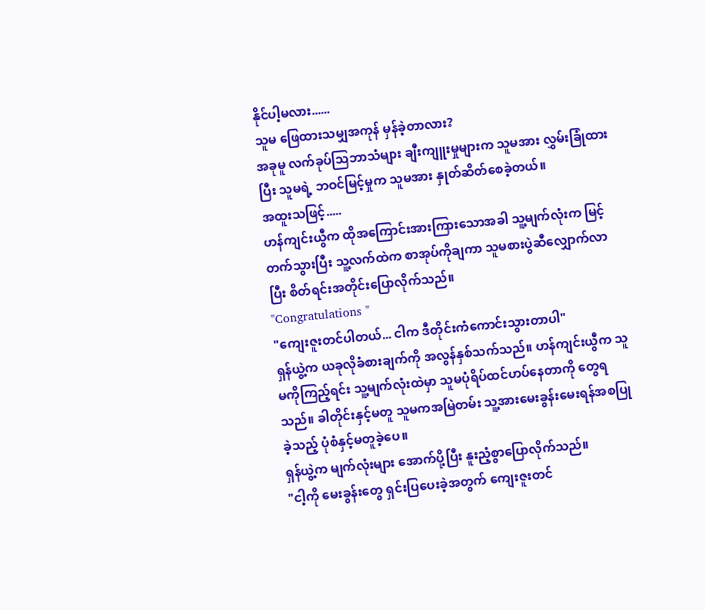နိုင်ပါ့မလား......
သူမ ဖြေထားသမျှအကုန် မှန်ခဲ့တာလား?
အခုမူ လက်ခုပ်သြဘာသံများ ချီးကျူးမှုများက သူမအား လွှမ်းခြုံထားပြီး သူမရဲ့ ဘဝင်မြင့်မှုက သူမအား နှုတ်ဆိတ်စေခဲ့တယ်။
အထူးသဖြင့်.....
ဟန်ကျင်းယွီက ထိုအကြောင်းအားကြားသောအခါ သူ့မျက်လုံးက မြင့်တက်သွားပြီး သူ့လက်ထဲက စာအုပ်ကိုချကာ သူမစားပွဲဆီလျှောက်လာပြီး စိတ်ရင်းအတိုင်းပြောလိုက်သည်။
"Congratulations "
"ကျေးဇူးတင်ပါတယ်... ငါက ဒီတိုင်းကံကောင်းသွားတာပါ"
ရှန်ယွဲ့က ယခုလိုခံစားချက်ကို အလွန်နှစ်သက်သည်။ ဟန်ကျင်းယွီက သူမကိုကြည့်ရင်း သူ့မျက်လုံးထဲမှာ သူမပုံရိပ်ထင်ဟပ်နေတာကို တွေရသည်။ ခါတိုင်းနှင့်မတူ သူမကအမြဲတမ်း သူ့အားမေးခွန်းမေးရန်အစပြုခဲ့သည့် ပုံစံနှင့်မတူခဲ့ပေ။
ရှန်ယွဲ့က မျက်လုံးများ အောက်ပို့ပြီး နူးညံ့စွာပြောလိုက်သည်။
"ငါ့ကို မေးခွန်းတွေ ရှင်းပြပေးခဲ့အတွက် ကျေးဇူးတင်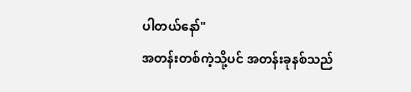ပါတယ်နော်"
အတန်းတစ်ကဲ့သို့ပင် အတန်းခုနစ်သည်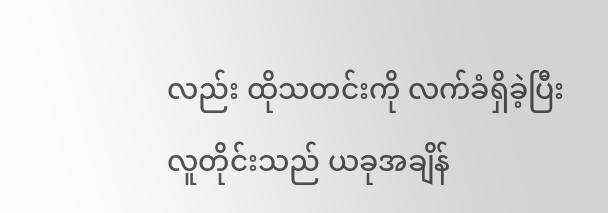လည်း ထိုသတင်းကို လက်ခံရှိခဲ့ပြီး လူတိုင်းသည် ယခုအချိန်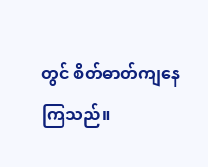တွင် စိတ်ဓာတ်ကျနေကြသည်။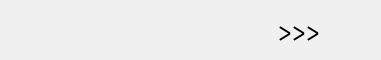>>>